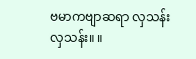ဗမာကဗျာဆရာ လှသန်း
လှသန်း။ ။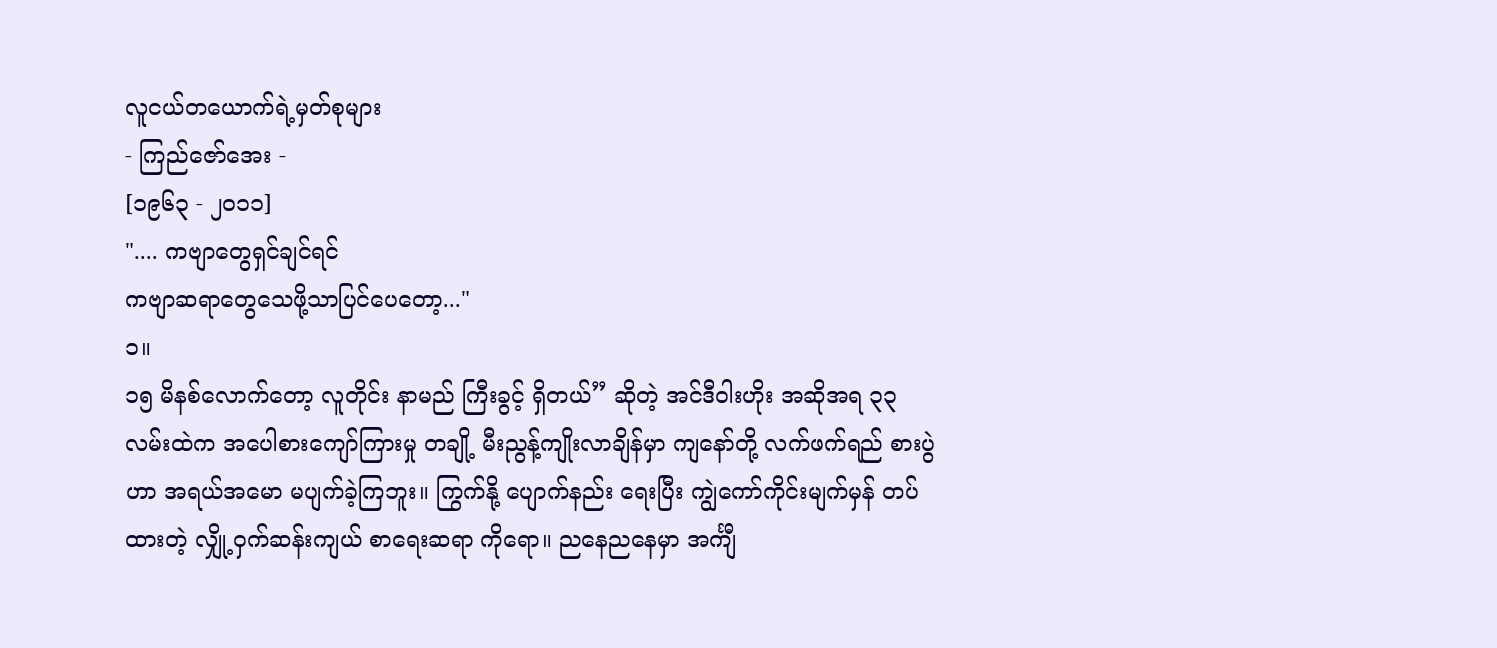လူငယ်တယောက်ရဲ့မှတ်စုများ
- ကြည်ဇော်အေး -
[၁၉၆၃ - ၂၀၁၁]
".... ကဗျာတွေရှင်ချင်ရင်
ကဗျာဆရာတွေသေဖို့သာပြင်ပေတော့..."
၁။
၁၅ မိနစ်လောက်တော့ လူတိုင်း နာမည် ကြီးခွင့် ရှိတယ်” ဆိုတဲ့ အင်ဒီဝါးဟိုး အဆိုအရ ၃၃ လမ်းထဲက အပေါစားကျော်ကြားမှု တချို့ မီးညွန့်ကျိုးလာချိန်မှာ ကျနော်တို့ လက်ဖက်ရည် စားပွဲဟာ အရယ်အမော မပျက်ခဲ့ကြဘူး။ ကြွက်နို့ ပျောက်နည်း ရေးပြီး ကျွဲကော်ကိုင်းမျက်မှန် တပ်ထားတဲ့ လျှို့ဝှက်ဆန်းကျယ် စာရေးဆရာ ကိုရော။ ညနေညနေမှာ အင်္ကျီ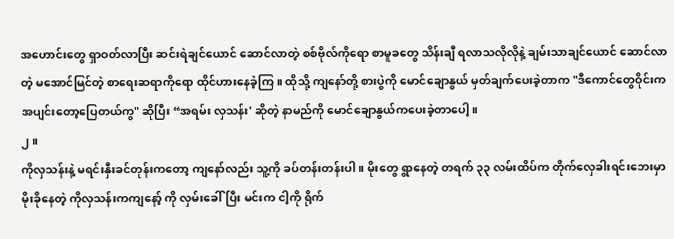အဟောင်းတွေ ရှာဝတ်လာပြီး ဆင်းရဲချင်ယောင် ဆောင်လာတဲ့ စစ်ဗိုလ်ကိုရော စာမူခတွေ သိန်းချီ ရလာသလိုလိုနဲ့ ချမ်းသာချင်ယောင် ဆောင်လာတဲ့ မအောင်မြင်တဲ့ စာရေးဆရာကိုရော ထိုင်ဟားနေခဲ့ကြ။ ထိုသို့ ကျနော်တို့ စားပွဲကို မောင်ချောနွယ် မှတ်ချက်ပေးခဲ့တာက "ဒီကောင်တွေဝိုင်းက အပျင်းတော့ပြေတယ်ကွ" ဆိုပြီး “အရမ်း လှသန်း' ဆိုတဲ့ နာမည်ကို မောင်ချောနွယ်ကပေးခဲ့တာပေါ့။
၂။
ကိုလှသန်းနဲ့ မရင်းနှီးခင်တုန်းကတော့ ကျနော်လည်း သူ့ကို ခပ်တန်းတန်းပါ။ မိုးတွေ ရွာနေတဲ့ တရက် ၃၃ လမ်းထိပ်က တိုက်လှေခါးရင်းဘေးမှာ မိုးခိုနေတဲ့ ကိုလှသန်းကကျနော့် ကို လှမ်းခေါ်ပြီး မင်းက ငါ့ကို ရိုက်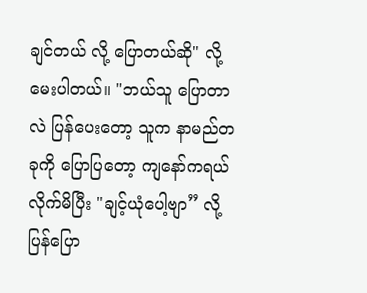ချင်တယ် လို့ ပြောတယ်ဆို" လို့ မေးပါတယ်။ "ဘယ်သူ ပြောတာလဲ ပြန်ပေးတော့ သူက နာမည်တခုကို ပြောပြတော့ ကျနော်ကရယ်လိုက်မိပြီး "ချင့်ယုံပေါ့ဗျာ” လို့ ပြန်ပြော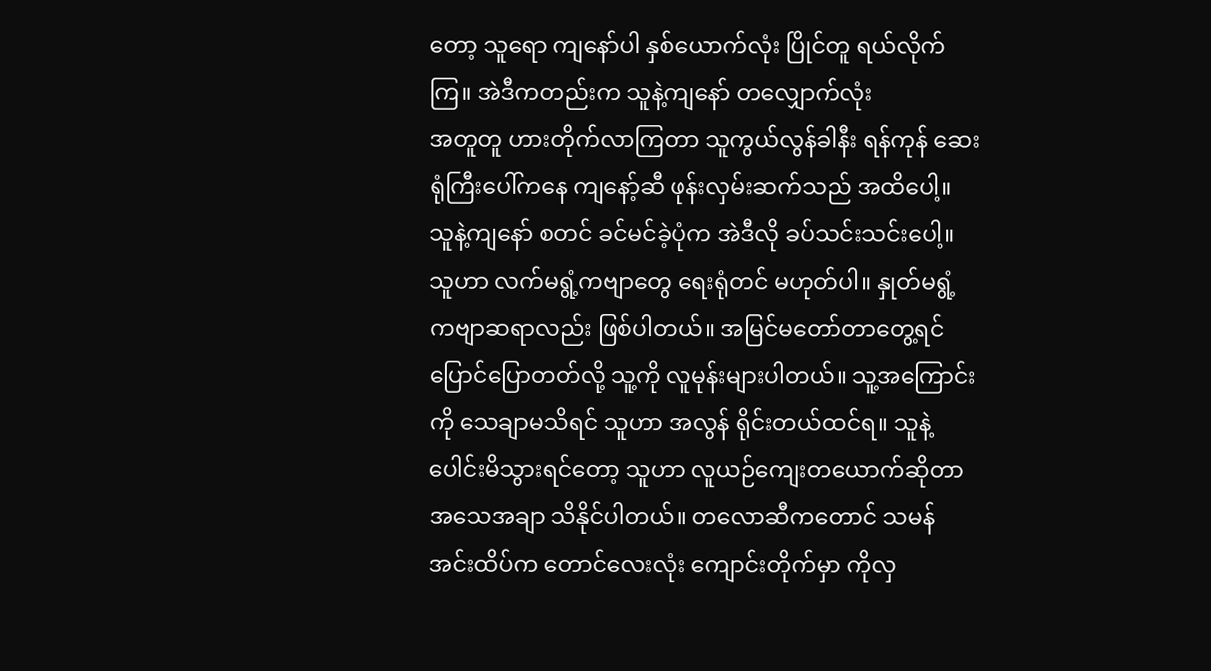တော့ သူရော ကျနော်ပါ နှစ်ယောက်လုံး ပြိုင်တူ ရယ်လိုက်ကြ။ အဲဒီကတည်းက သူနဲ့ကျနော် တလျှောက်လုံး
အတူတူ ဟားတိုက်လာကြတာ သူကွယ်လွန်ခါနီး ရန်ကုန် ဆေးရုံကြီးပေါ်ကနေ ကျနော့်ဆီ ဖုန်းလှမ်းဆက်သည် အထိပေါ့။ သူနဲ့ကျနော် စတင် ခင်မင်ခဲ့ပုံက အဲဒီလို ခပ်သင်းသင်းပေါ့။
သူဟာ လက်မရွံ့ကဗျာတွေ ရေးရုံတင် မဟုတ်ပါ။ နှုတ်မရွံ့ကဗျာဆရာလည်း ဖြစ်ပါတယ်။ အမြင်မတော်တာတွေ့ရင် ပြောင်ပြောတတ်လို့ သူ့ကို လူမုန်းများပါတယ်။ သူ့အကြောင်းကို သေချာမသိရင် သူဟာ အလွန် ရိုင်းတယ်ထင်ရ။ သူနဲ့ ပေါင်းမိသွားရင်တော့ သူဟာ လူယဉ်ကျေးတယောက်ဆိုတာ အသေအချာ သိနိုင်ပါတယ်။ တလောဆီကတောင် သမန်အင်းထိပ်က တောင်လေးလုံး ကျောင်းတိုက်မှာ ကိုလှ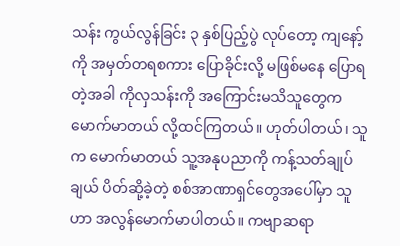သန်း ကွယ်လွန်ခြင်း ၃ နှစ်ပြည့်ပွဲ လုပ်တော့ ကျနော့်ကို အမှတ်တရစကား ပြောခိုင်းလို့ မဖြစ်မနေ ပြောရတဲ့အခါ ကိုလှသန်းကို အကြောင်းမသိသူတွေက မောက်မာတယ် လို့ထင်ကြတယ်။ ဟုတ်ပါတယ်၊ သူက မောက်မာတယ် သူ့အနုပညာကို ကန့်သတ်ချုပ်ချယ် ပိတ်ဆို့ခဲ့တဲ့ စစ်အာဏာရှင်တွေအပေါ်မှာ သူ ဟာ အလွန်မောက်မာပါတယ်။ ကဗျာဆရာ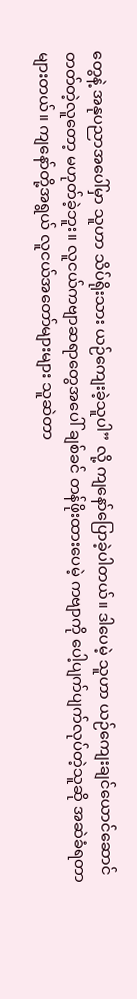တွေနဲ့ အနုပညာအပေါ်မှာ သူဟာ သိပ်ရိုးသား ယဉ်ကျေးခဲ့သူပါ” လို့ ကျနော်ပြောခဲ့ပါတယ်။ ဒါပေမဲ့ သူဟာ ယဉ်ကျေးချင်ယောင်ဆောင်တတ်တဲ့လူတော့ မဟုတ်ခဲ့ဘူး။ လူငယ်ကဗျာဆရာတွေအပေါ် ချစ်ခင် တန်ဖိုးထားပေမဲ့ ကဗျာကို ပေါ့ပျက်ပျက်လုပ်တဲ့သူဆို အဆဲခံရတာ များတယ်။ ကျနော်တို့အရွယ် လူငယ်အတော်များများ သူဆဲတာ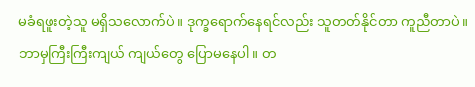မခံရဖူးတဲ့သူ မရှိသလောက်ပဲ။ ဒုက္ခရောက်နေရင်လည်း သူတတ်နိုင်တာ ကူညီတာပဲ။ ဘာမှကြီးကြီးကျယ် ကျယ်တွေ ပြောမနေပါ။ တ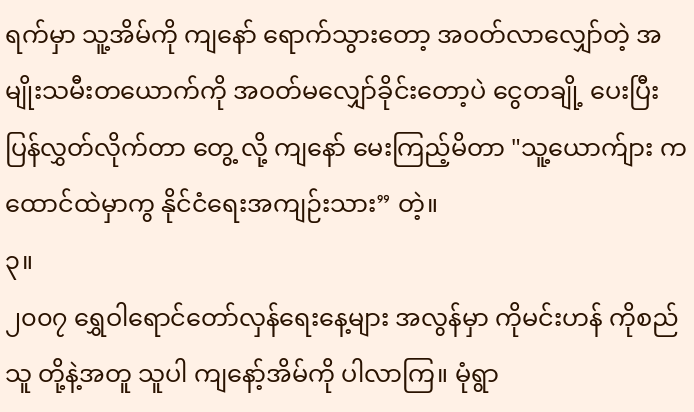ရက်မှာ သူ့အိမ်ကို ကျနော် ရောက်သွားတော့ အဝတ်လာလျှော်တဲ့ အမျိုးသမီးတယောက်ကို အဝတ်မလျှော်ခိုင်းတော့ပဲ ငွေတချို့ ပေးပြီး ပြန်လွှတ်လိုက်တာ တွေ့ လို့ ကျနော် မေးကြည့်မိတာ "သူ့ယောက်ျား ကထောင်ထဲမှာကွ နိုင်ငံရေးအကျဉ်းသား” တဲ့။
၃။
၂၀၀၇ ရွှေဝါရောင်တော်လှန်ရေးနေ့များ အလွန်မှာ ကိုမင်းဟန် ကိုစည်သူ တို့နဲ့အတူ သူပါ ကျနော့်အိမ်ကို ပါလာကြ။ မုံရွာ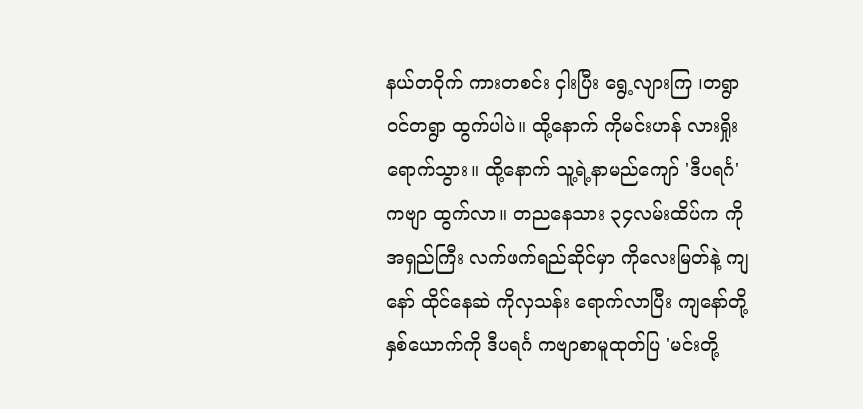နယ်တဝိုက် ကားတစင်း ငှါးပြီး ရွေ့လျားကြ ၊တရွာဝင်တရွာ ထွက်ပါပဲ။ ထို့နောက် ကိုမင်းဟန် လားရှိုးရောက်သွား။ ထို့နောက် သူ့ရဲ့နာမည်ကျော် 'ဒီပရင်္ဂ' ကဗျာ ထွက်လာ။ တညနေသား ၃၄လမ်းထိပ်က ကိုအရှည်ကြီး လက်ဖက်ရည်ဆိုင်မှာ ကိုလေးမြတ်နဲ့ ကျနော် ထိုင်နေဆဲ ကိုလှသန်း ရောက်လာပြီး ကျနော်တို့ နှစ်ယောက်ကို ဒီပရင်္ဂ ကဗျာစာမူထုတ်ပြ 'မင်းတို့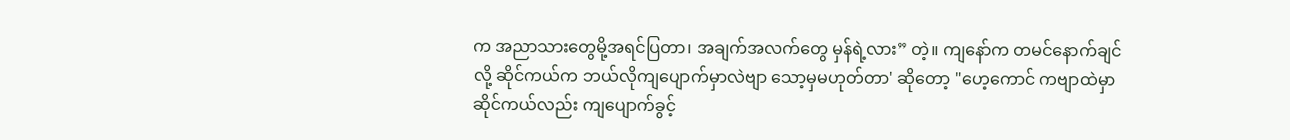က အညာသားတွေမို့အရင်ပြတာ၊ အချက်အလက်တွေ မှန်ရဲ့လား” တဲ့။ ကျနော်က တမင်နောက်ချင်လို့ ဆိုင်ကယ်က ဘယ်လိုကျပျောက်မှာလဲဗျာ သော့မှမဟုတ်တာ' ဆိုတော့ "ဟေ့ကောင် ကဗျာထဲမှာ ဆိုင်ကယ်လည်း ကျပျောက်ခွင့်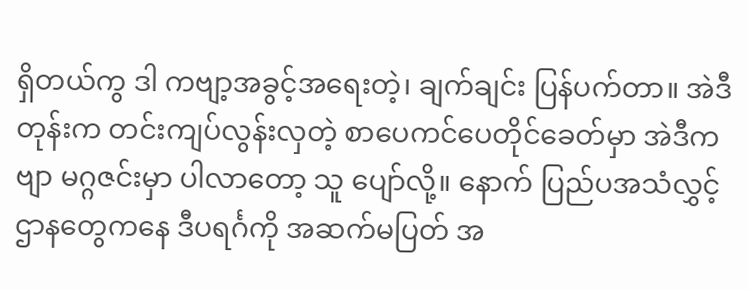ရှိတယ်ကွ ဒါ ကဗျာ့အခွင့်အရေးတဲ့၊ ချက်ချင်း ပြန်ပက်တာ။ အဲဒီတုန်းက တင်းကျပ်လွန်းလှတဲ့ စာပေကင်ပေတိုင်ခေတ်မှာ အဲဒီကဗျာ မဂ္ဂဇင်းမှာ ပါလာတော့ သူ ပျော်လို့။ နောက် ပြည်ပအသံလွှင့်ဌာနတွေကနေ ဒီပရင်္ဂကို အဆက်မပြတ် အ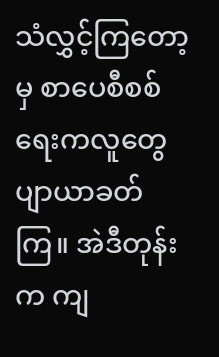သံလွှင့်ကြတော့မှ စာပေစီစစ်ရေးကလူတွေ ပျာယာခတ်ကြ။ အဲဒီတုန်းက ကျ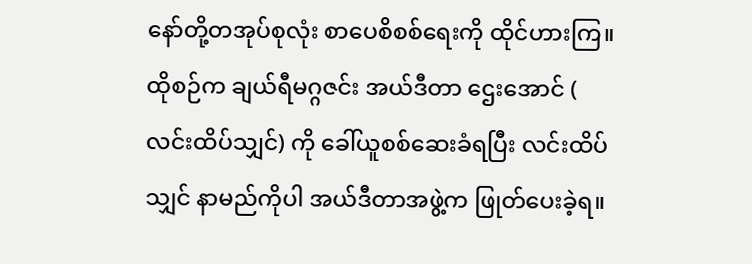နော်တို့တအုပ်စုလုံး စာပေစိစစ်ရေးကို ထိုင်ဟားကြ။ ထိုစဉ်က ချယ်ရီမဂ္ဂဇင်း အယ်ဒီတာ ဌေးအောင် ( လင်းထိပ်သျှင်) ကို ခေါ်ယူစစ်ဆေးခံရပြီး လင်းထိပ်သျှင် နာမည်ကိုပါ အယ်ဒီတာအဖွဲ့က ဖြုတ်ပေးခဲ့ရ။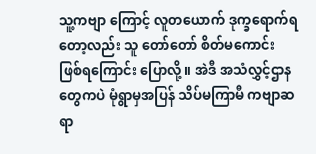သူ့ကဗျာ ကြောင့် လူတယောက် ဒုက္ခရောက်ရတော့လည်း သူ တော်တော် စိတ်မကောင်း ဖြစ်ရကြောင်း ပြောလို့။ အဲဒီ အသံလွှင့်ဌာနတွေကပဲ မုံရွာမှအပြန် သိပ်မကြာမီ ကဗျာဆရာ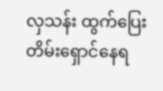လှသန်း ထွက်ပြေးတိမ်းရှောင်နေရ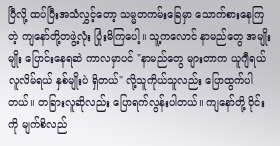ပြီလို့ ထပ်ပြီးအသံလွှင့်တော့ သမ္မတကမ်းခြေမှာ သောက်စားနေကြတဲ့ ကျနော်တို့တဖွဲ့လုံး ပြုံးမိကြပေါ့။ သူ့ကလောင် နာမည်တွေ အမျိုးမျိုး ပြောင်းနေရဆဲ ကာလမှာပင် "နာမည်တွေ များတာက ယူဂျီရယ် လူလိမ်ရယ် နှစ်မျိုးပဲ ရှိတယ်" လို့သူကိုယ်သူလည်း ပြောထွက်ပါတယ်။ တခြားလူဆိုလည်း ပြောရက်လွန်းပါတယ်။ ကျနော်တို့ ဝိုင်းကို မျက်စိလည်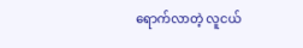ရောက်လာတဲ့ လူငယ်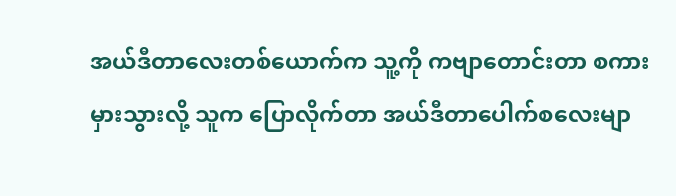အယ်ဒီတာလေးတစ်ယောက်က သူ့ကို ကဗျာတောင်းတာ စကားမှားသွားလို့ သူက ပြောလိုက်တာ အယ်ဒီတာပေါက်စလေးမျာ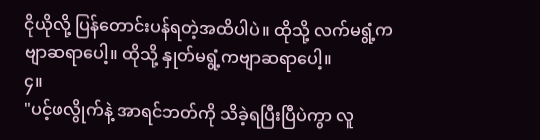ငိုယိုလို့ ပြန်တောင်းပန်ရတဲ့အထိပါပဲ။ ထိုသို့ လက်မရွံ့ကဗျာဆရာပေါ့။ ထိုသို့ နှုတ်မရွံ့ကဗျာဆရာပေါ့။
၄။
"ပင့်ဖလွိုက်နဲ့ အာရင်ဘတ်ကို သိခဲ့ရပြီးပြီပဲကွာ လူ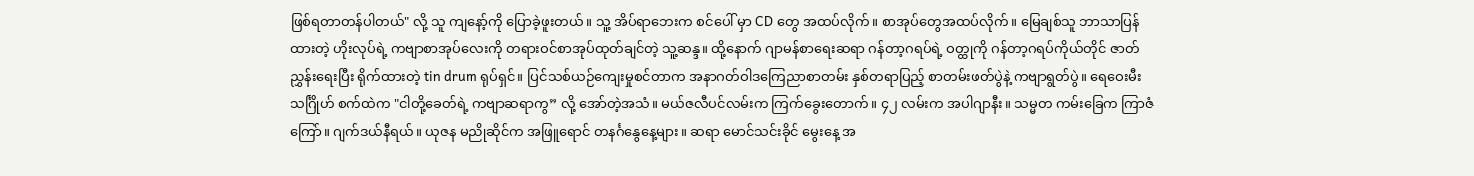ဖြစ်ရတာတန်ပါတယ်" လို့ သူ ကျနော့်ကို ပြောခဲ့ဖူးတယ်။ သူ့ အိပ်ရာဘေးက စင်ပေါ် မှာ CD တွေ အထပ်လိုက်။ စာအုပ်တွေအထပ်လိုက်။ မြေချစ်သူ ဘာသာပြန်ထားတဲ့ ဟိုးလုပ်ရဲ့ ကဗျာစာအုပ်လေးကို တရားဝင်စာအုပ်ထုတ်ချင်တဲ့ သူ့ဆန္ဒ။ ထို့နောက် ဂျာမန်စာရေးဆရာ ဂန်တာ့ဂရပ်ရဲ့ ဝတ္ထုကို ဂန်တာ့ဂရပ်ကိုယ်တိုင် ဇာတ်ညွှန်းရေးပြီး ရိုက်ထားတဲ့ tin drum ရုပ်ရှင်။ ပြင်သစ်ယဉ်ကျေးမှုစင်တာက အနာဂတ်ဝါဒကြေညာစာတမ်း နှစ်တရာပြည့် စာတမ်းဖတ်ပွဲနဲ့ ကဗျာရွတ်ပွဲ။ ရေဝေးမီးသင်္ဂြိုဟ် စက်ထဲက "ငါတို့ခေတ်ရဲ့ ကဗျာဆရာကွ” လို့ အော်တဲ့အသံ။ မယ်ဇလီပင်လမ်းက ကြက်ခွေးတောက်။ ၄၂ လမ်းက အပါဂျာနီး။ သမ္မတ ကမ်းခြေက ကြာဇံကြော်။ ဂျက်ဒယ်နီရယ်။ ယုဇန မညိုဆိုင်က အဖြူရောင် တနင်္ဂနွေနေ့များ။ ဆရာ မောင်သင်းခိုင် မွေးနေ့ အ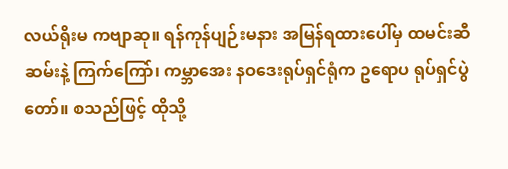လယ်ရိုးမ ကဗျာဆု။ ရန်ကုန်ပျဉ်းမနား အမြန်ရထားပေါ်မှ ထမင်းဆီဆမ်းနဲ့ ကြက်ကြော်၊ ကမ္ဘာအေး နဝဒေးရုပ်ရှင်ရုံက ဥရောပ ရုပ်ရှင်ပွဲတော်။ စသည်ဖြင့် ထိုသို့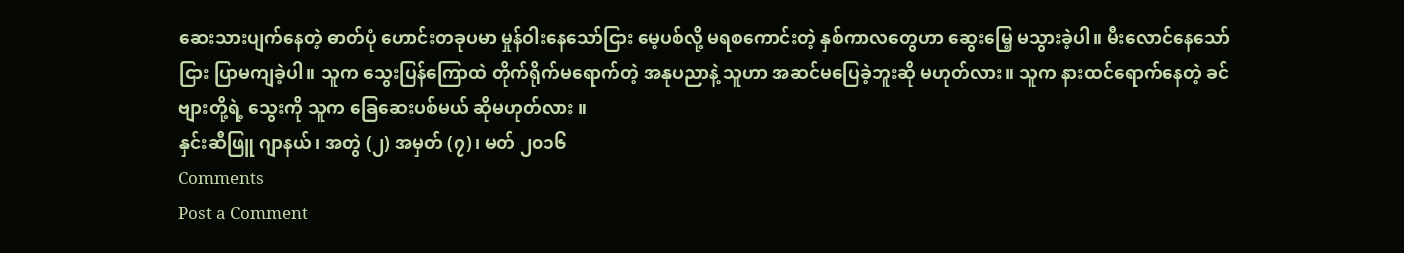ဆေးသားပျက်နေတဲ့ ဓာတ်ပုံ ဟောင်းတခုပမာ မှုန်ဝါးနေသော်ငြား မေ့ပစ်လို့ မရစကောင်းတဲ့ နှစ်ကာလတွေဟာ ဆွေးမြေ့ မသွားခဲ့ပါ။ မီးလောင်နေသော်ငြား ပြာမကျခဲ့ပါ။ သူက သွေးပြန်ကြောထဲ တိုက်ရိုက်မရောက်တဲ့ အနုပညာနဲ့ သူဟာ အဆင်မပြေခဲ့ဘူးဆို မဟုတ်လား။ သူက နားထင်ရောက်နေတဲ့ ခင်ဗျားတို့ရဲ့ သွေးကို သူက ခြေဆေးပစ်မယ် ဆိုမဟုတ်လား ။
နှင်းဆီဖြူ ဂျာနယ်၊ အတွဲ (၂) အမှတ် (၇)၊ မတ် ၂၀၁၆
Comments
Post a Comment